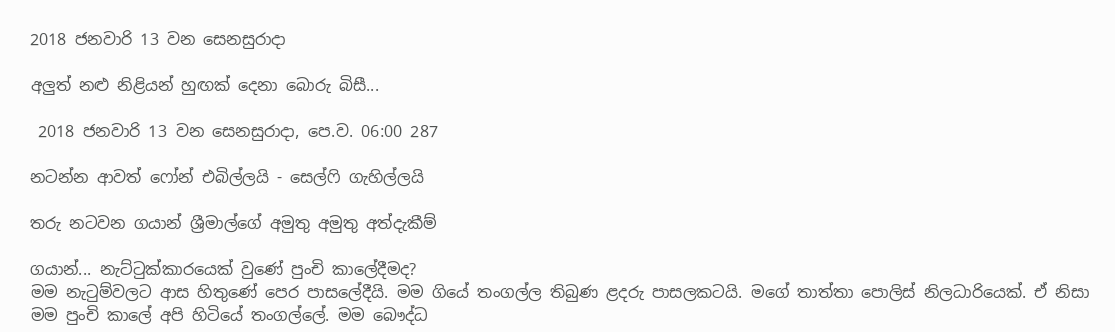2018 ජනවාරි 13 වන සෙනසුරාදා

අලුත් නළු නිළියන් හුඟක් දෙනා බොරු බිසී...

 2018 ජනවාරි 13 වන සෙනසුරාදා, පෙ.ව. 06:00 287

නටන්න ආවත් ෆෝන් එබිල්ලයි - සෙල්ෆි ගැහිල්ලයි

තරු නටවන ගයාන් ශ්‍රීමාල්ගේ අමුතු අමුතු අත්දැකීම්

ගයාන්... නැට්ටුක්කාරයෙක් වුණේ පුංචි කාලේදීමද?
මම නැටුම්වලට ආස හිතුණේ පෙර පාසලේදීයි. මම ගියේ තංගල්ල තිබුණ ළදරු පාසලකටයි. මගේ තාත්තා පොලිස් නිලධාරියෙක්. ඒ නිසා මම පුංචි කාලේ අපි හිටියේ තංගල්ලේ. මම බෞද්ධ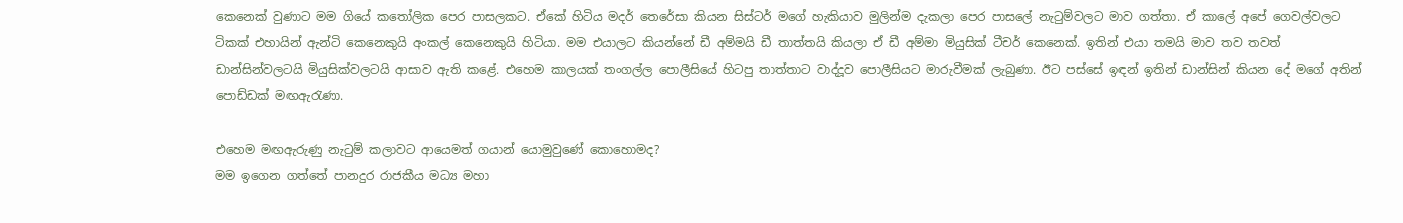කෙනෙක් වුණාට මම ගියේ කතෝලික පෙර පාසලකට. ඒකේ හිටිය මදර් තෙරේසා කියන සිස්ටර් මගේ හැකියාව මුලින්ම දැකලා පෙර පාසලේ නැටුම්වලට මාව ගත්තා. ඒ කාලේ අපේ ගෙවල්වලට ටිකක් එහායින් ඇන්ටි කෙනෙකුයි අංකල් කෙනෙකුයි හිටියා. මම එයාලට කියන්නේ ඩී අම්මයි ඩී තාත්තයි කියලා ඒ ඩී අම්මා මියුසික් ටීචර් කෙනෙක්. ඉතින් එයා තමයි මාව තව තවත් ඩාන්සින්වලටයි මියුසික්වලටයි ආසාව ඇති කළේ. එහෙම කාලයක් තංගල්ල පොලීසියේ හිටපු තාත්තාට වාද්දූව පොලීසියට මාරුවීමක් ලැබුණා. ඊට පස්සේ ඉඳන් ඉතින් ඩාන්සින් කියන දේ මගේ අතින් පොඩ්ඩක් මඟඇරැණා.

එහෙම මඟඇරුණු නැටුම් කලාවට ආයෙමත් ගයාන් යොමුවුණේ කොහොමද?
මම ඉගෙන ගත්තේ පානදුර රාජකීය මධ්‍ය මහා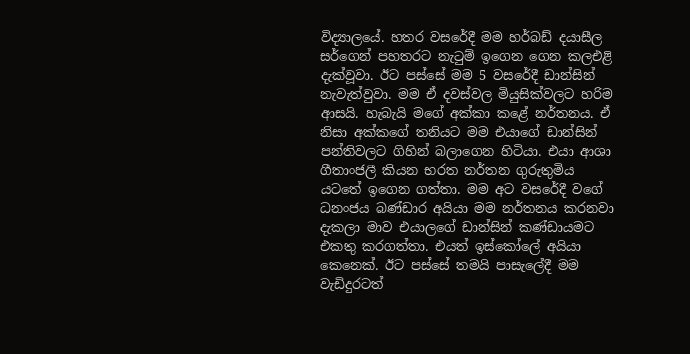විද්‍යාලයේ. හතර වසරේදී මම හර්බඩ් දයාසීල සර්ගෙන් පහතරට නැටුම් ඉගෙන ගෙන කලඑළි දැක්වූවා. ඊට පස්සේ මම 5 වසරේදී ඩාන්සින් නැවැත්වුවා. මම ඒ දවස්වල මියුසික්වලට හරිම ආසයි. හැබැයි මගේ අක්කා කළේ නර්තනය. ඒ නිසා අක්කගේ තනියට මම එයාගේ ඩාන්සින් පන්තිවලට ගිහින් බලාගෙන හිටියා. එයා ආශා ගීතාංජලී කියන භරත නර්තන ගුරුතුමිය යටතේ ඉගෙන ගත්තා. මම අට වසරේදී වගේ ධනංජය බණ්ඩාර අයියා මම නර්තනය කරනවා දැකලා මාව එයාලගේ ඩාන්සින් කණ්ඩායමට එකතු කරගත්තා. එයත් ඉස්කෝලේ අයියා කෙනෙක්. ඊට පස්සේ තමයි පාසැලේදී මම වැඩිදුරටත්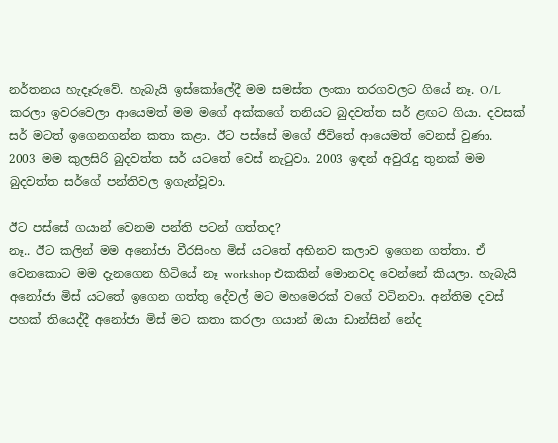නර්තනය හැදෑරුවේ. හැබැයි ඉස්කෝලේදී මම සමස්ත ලංකා තරගවලට ගියේ නෑ. O/L කරලා ඉවරවෙලා ආයෙමත් මම මගේ අක්කගේ තනියට බුදවත්ත සර් ළඟට ගියා. දවසක් සර් මටත් ඉගෙනගන්න කතා කළා. ඊට පස්සේ මගේ ජීවිතේ ආයෙමත් වෙනස් වුණා. 2003 මම කුලසිරි බුදවත්ත සර් යටතේ වෙස් නැටුවා. 2003 ඉඳන් අවුරැදු තුනක් මම බුදවත්ත සර්ගේ පන්තිවල ඉගැන්වූවා.

ඊට පස්සේ ගයාන් වෙනම පන්ති පටන් ගත්තද?
නෑ.. ඊට කලින් මම අනෝජා වීරසිංහ මිස් යටතේ අභිනව කලාව ඉගෙන ගත්තා. ඒ වෙනකොට මම දැනගෙන හිටියේ නෑ workshop එකකින් මොනවද වෙන්නේ කියලා. හැබැයි අනෝජා මිස් යටතේ ඉගෙන ගත්තු දේවල් මට මහමෙරක් වගේ වටිනවා. අන්තිම දවස් පහක් තියෙද්දී අනෝජා මිස් මට කතා කරලා ගයාන් ඔයා ඩාන්සින් නේද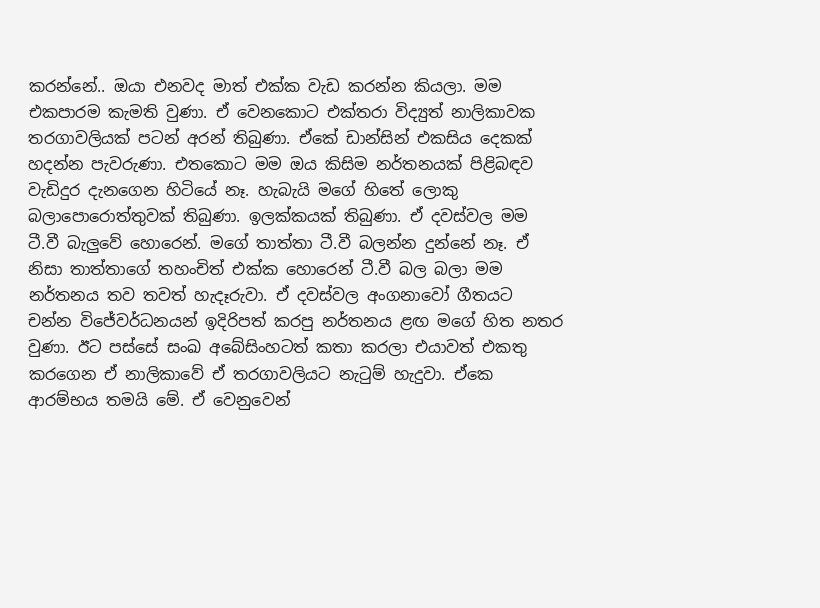කරන්නේ.. ඔයා එනවද මාත් එක්ක වැඩ කරන්න කියලා. මම එකපාරම කැමති වුණා. ඒ වෙනකොට එක්තරා විද්‍යුත් නාලිකාවක තරගාවලියක් පටන් අරන් තිබුණා. ඒකේ ඩාන්සින් එකසිය දෙකක් හදන්න පැවරුණා. එතකොට මම ඔය කිසිම නර්තනයක් පිළිබඳව වැඩිදුර දැනගෙන හිටියේ නෑ. හැබැයි මගේ හිතේ ලොකු බලාපොරොත්තුවක් තිබුණා. ඉලක්කයක් තිබුණා. ඒ දවස්වල මම ටී.වී බැලුවේ හොරෙන්. මගේ තාත්තා ටී.වී බලන්න දුන්නේ නෑ. ඒ නිසා තාත්තාගේ තහංචිත් එක්ක හොරෙන් ටී.වී බල බලා මම නර්තනය තව තවත් හැදෑරුවා. ඒ දවස්වල අංගනාවෝ ගීතයට චන්න විජේවර්ධනයන් ඉදිරිපත් කරපු නර්තනය ළඟ මගේ හිත නතර වුණා. ඊට පස්සේ සංඛ අබේසිංහටත් කතා කරලා එයාවත් එකතු කරගෙන ඒ නාලිකාවේ ඒ තරගාවලියට නැටුම් හැදුවා. ඒකෙ ආරම්භය තමයි මේ. ඒ වෙනුවෙන්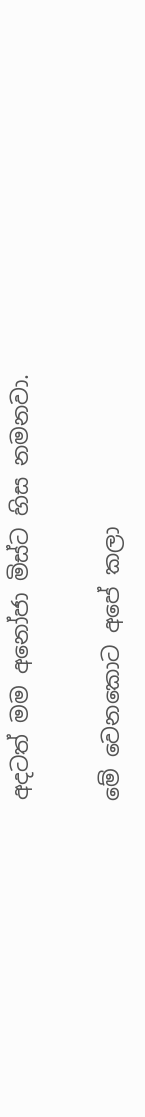අදටත් මම අනෝජා මිස්ට හිස නමනවා.

මේ වෙනකොට අපේ කලා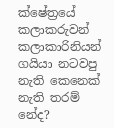ක්ෂේත්‍රයේ කලාකරුවන් කලාකාරිනියන් ගයියා නටවපු නැති කෙනෙක් නැති තරම් නේද?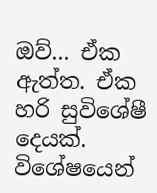ඔව්... ඒක ඇත්ත. ඒක හරි සුවිශේෂී දෙයක්. විශේෂයෙන්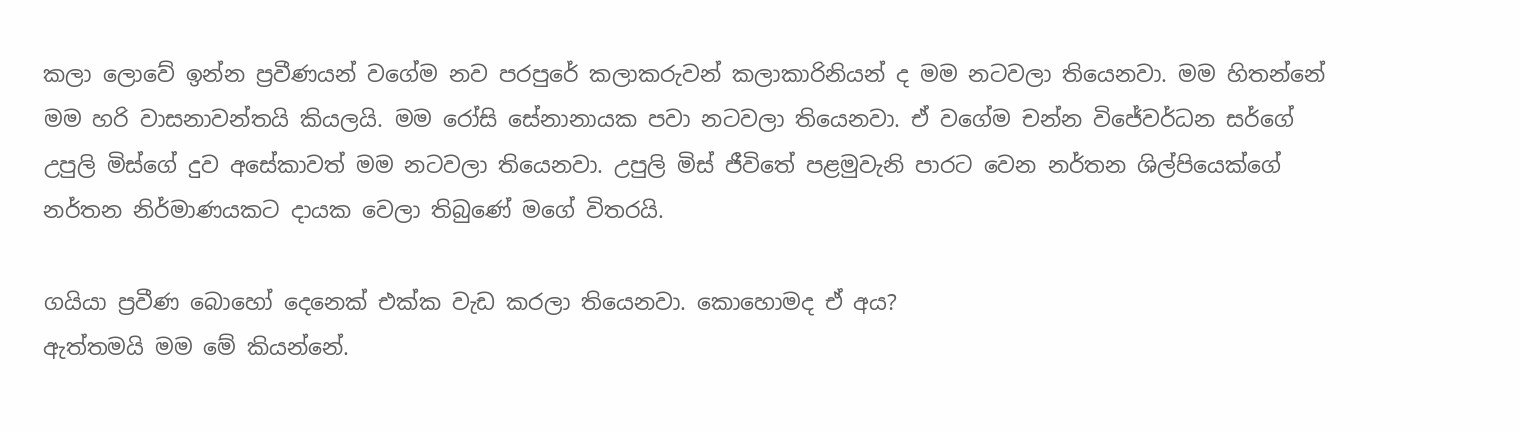කලා ලොවේ ඉන්න ප්‍රවීණයන් වගේම නව පරපුරේ කලාකරුවන් කලාකාරිනියන් ද මම නටවලා තියෙනවා. මම හිතන්නේ මම හරි වාසනාවන්තයි කියලයි. මම රෝසි සේනානායක පවා නටවලා තියෙනවා. ඒ වගේම චන්න විජේවර්ධන සර්ගේ උපුලි මිස්ගේ දුව අසේකාවත් මම නටවලා තියෙනවා. උපුලි මිස් ජීවිතේ පළමුවැනි පාරට වෙන නර්තන ශිල්පියෙක්ගේ නර්තන නිර්මාණයකට දායක වෙලා තිබුණේ මගේ විතරයි.

ගයියා ප්‍රවීණ බොහෝ දෙනෙක් එක්ක වැඩ කරලා තියෙනවා. කොහොමද ඒ අය?
ඇත්තමයි මම මේ කියන්නේ.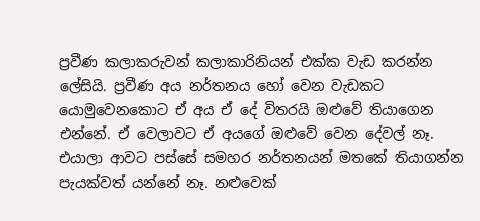ප්‍රවීණ කලාකරුවන් කලාකාරිනියන් එක්ක වැඩ කරන්න ලේසියි. ප්‍රවීණ අය නර්තනය හෝ වෙන වැඩකට යොමුවෙනකොට ඒ අය ඒ දේ විතරයි ඔළුවේ තියාගෙන එන්නේ. ඒ වෙලාවට ඒ අයගේ ඔළුවේ වෙන දේවල් නෑ. එයාලා ආවට පස්සේ සමහර නර්තනයන් මතකේ තියාගන්න පැයක්වත් යන්නේ නෑ. නළුවෙක්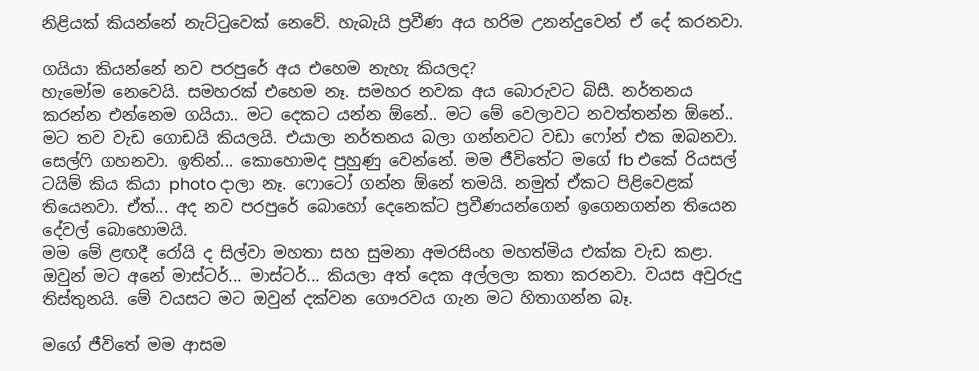නිළියක් කියන්නේ නැට්ටුවෙක් නෙවේ. හැබැයි ප්‍රවීණ අය හරිම උනන්දුවෙන් ඒ දේ කරනවා.

ගයියා කියන්නේ නව පරපුරේ අය එහෙම නැහැ කියලද?
හැමෝම නෙවෙයි. සමහරක් එහෙම නෑ. සමහර නවක අය බොරුවට බිසී. නර්තනය කරන්න එන්නෙම ගයියා.. මට දෙකට යන්න ඕනේ.. මට මේ වෙලාවට නවත්තන්න ඕනේ.. මට තව වැඩ ගොඩයි කියලයි. එයාලා නර්තනය බලා ගන්නවට වඩා ෆෝන් එක ඔබනවා. සෙල්ෆි ගහනවා. ඉතින්... කොහොමද පුහුණු වෙන්නේ. මම ජීවිතේට මගේ fb එකේ රියසල් ටයිම් කිය කියා photo දාලා නෑ. ෆොටෝ ගන්න ඕනේ තමයි. නමුත් ඒකට පිළිවෙළක් තියෙනවා. ඒත්... අද නව පරපුරේ බොහෝ දෙනෙක්ට ප්‍රවීණයන්ගෙන් ඉගෙනගන්න තියෙන දේවල් බොහොමයි.
මම මේ ළඟදී රෝයි ද සිල්වා මහතා සහ සුමනා අමරසිංහ මහත්මිය එක්ක වැඩ කළා. ඔවුන් මට අනේ මාස්ටර්... මාස්ටර්... කියලා අත් දෙක අල්ලලා කතා කරනවා. වයස අවුරුදු තිස්තුනයි. මේ වයසට මට ඔවුන් දක්වන ගෞරවය ගැන මට හිතාගන්න බෑ.

මගේ ජීවිතේ මම ආසම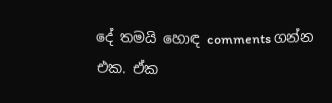දේ තමයි හොඳ comments ගන්න එක. ඒක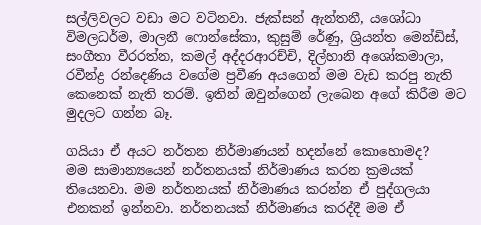සල්ලිවලට වඩා මට වටිනවා. ජැක්සන් ඇන්තනී, යශෝධා විමලධර්ම, මාලනී ෆොන්සේකා, කුසුම් රේණු, ශ්‍රියන්ත මෙන්ඩිස්, සංගීතා වීරරත්න, කමල් අද්දරආරච්චි, දිල්හානි අශෝකමාලා, රවීන්ද්‍ර රන්දෙණිය වගේම ප්‍රවීණ අයගෙන් මම වැඩ කරපු නැති කෙනෙක් නැති තරම්. ඉතින් ඔවුන්ගෙන් ලැබෙන අගේ කිරීම මට මුදලට ගන්න බෑ.

ගයියා ඒ අයට නර්තන නිර්මාණයන් හදන්නේ කොහොමද?
මම සාමාන්‍යයෙන් නර්තනයක් නිර්මාණය කරන ක්‍රමයක් තියෙනවා. මම නර්තනයක් නිර්මාණය කරන්න ඒ පුද්ගලයා එනකන් ඉන්නවා. නර්තනයක් නිර්මාණය කරද්දී මම ඒ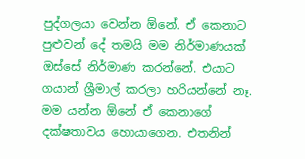පුද්ගලයා වෙන්න ඕනේ. ඒ කෙනාට පුළුවන් දේ තමයි මම නිර්මාණයක් ඔස්සේ නිර්මාණ කරන්නේ. එයාට ගයාන් ශ්‍රීමාල් කරලා හරියන්නේ නෑ. මම යන්න ඕනේ ඒ කෙනාගේ දක්ෂතාවය හොයාගෙන. එතනින්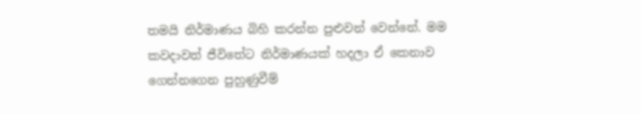තමයි නිර්මාණය බිහි කරන්න පුළුවන් වෙන්නේ. මම කවදාවත් ජීවිතේට නිර්මාණයක් හදලා ඒ කෙනාව ගෙන්නගෙන පුහුණුවීම්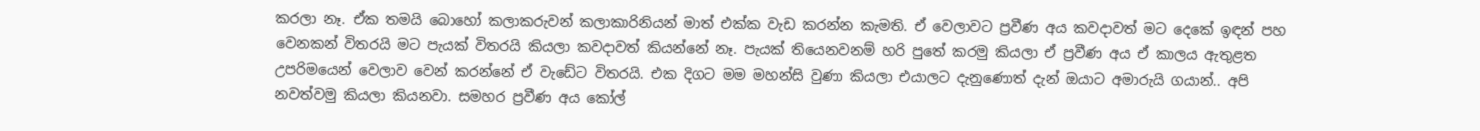කරලා නෑ. ඒක තමයි බොහෝ කලාකරුවන් කලාකාරිනියන් මාත් එක්ක වැඩ කරන්න කැමති. ඒ වෙලාවට ප්‍රවීණ අය කවදාවත් මට දෙකේ ඉඳන් පහ වෙනකන් විතරයි මට පැයක් විතරයි කියලා කවදාවත් කියන්නේ නෑ. පැයක් තියෙනවනම් හරි පුතේ කරමු කියලා ඒ ප්‍රවීණ අය ඒ කාලය ඇතුළත උපරිමයෙන් වෙලාව වෙන් කරන්නේ ඒ වැඩේට විතරයි. එක දිගට මම මහන්සි වුණා කියලා එයාලට දැනුණොත් දැන් ඔයාට අමාරුයි ගයාන්.. අපි නවත්වමු කියලා කියනවා. සමහර ප්‍රවීණ අය කෝල්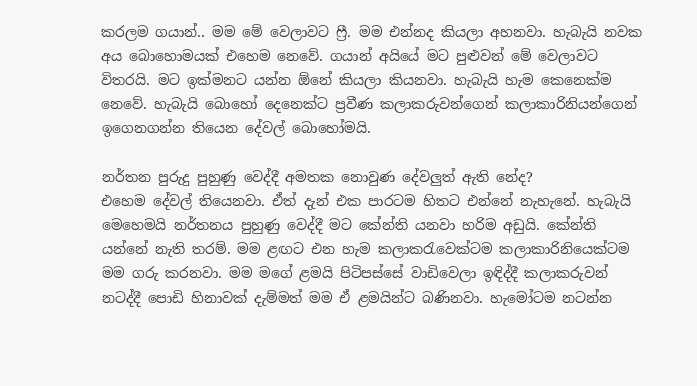කරලම ගයාන්.. මම මේ වෙලාවට ෆ්‍රී. මම එන්නද කියලා අහනවා. හැබැයි නවක අය බොහොමයක් එහෙම නෙවේ. ගයාන් අයියේ මට පුළුවන් මේ වෙලාවට විතරයි. මට ඉක්මනට යන්න ඕනේ කියලා කියනවා. හැබැයි හැම කෙනෙක්ම නෙවේ. හැබැයි බොහෝ දෙනෙක්ට ප්‍රවීණ කලාකරුවන්ගෙන් කලාකාරිනියන්ගෙන් ඉගෙනගන්න තියෙන දේවල් බොහෝමයි.

නර්තන පුරුදු පුහුණු වෙද්දී අමතක නොවුණ දේවලුත් ඇති නේද?
එහෙම දේවල් තියෙනවා. ඒත් දැන් එක පාරටම හිතට එන්නේ නැහැනේ. හැබැයි මෙහෙමයි නර්තනය පුහුණු වෙද්දී මට කේන්ති යනවා හරිම අඩුයි. කේන්ති යන්නේ නැති තරම්. මම ළඟට එන හැම කලාකරැවෙක්ටම කලාකාරිනියෙක්ටම මම ගරු කරනවා. මම මගේ ළමයි පිටිපස්සේ වාඩිවෙලා ඉඳිද්දී කලාකරුවන් නටද්දී පොඩි හිනාවක් දැම්මත් මම ඒ ළමයින්ට බණිනවා. හැමෝටම නටන්න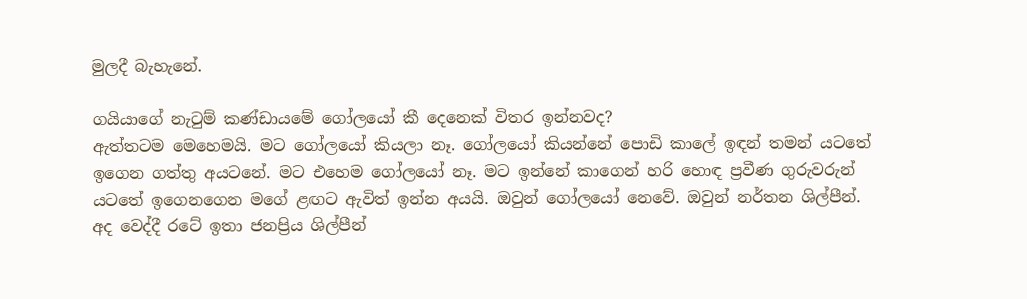මුලදී බැහැනේ.

ගයියාගේ නැටුම් කණ්ඩායමේ ගෝලයෝ කී දෙනෙක් විතර ඉන්නවද?
ඇත්තටම මෙහෙමයි. මට ගෝලයෝ කියලා නෑ. ගෝලයෝ කියන්නේ පොඩි කාලේ ඉඳන් තමන් යටතේ ඉගෙන ගත්තු අයටනේ. මට එහෙම ගෝලයෝ නෑ. මට ඉන්නේ කාගෙන් හරි හොඳ ප්‍රවීණ ගුරුවරුන් යටතේ ඉගෙනගෙන මගේ ළඟට ඇවිත් ඉන්න අයයි. ඔවුන් ගෝලයෝ නෙවේ. ඔවුන් නර්තන ශිල්පීන්. අද වෙද්දී රටේ ඉතා ජනප්‍රිය ශිල්පීන්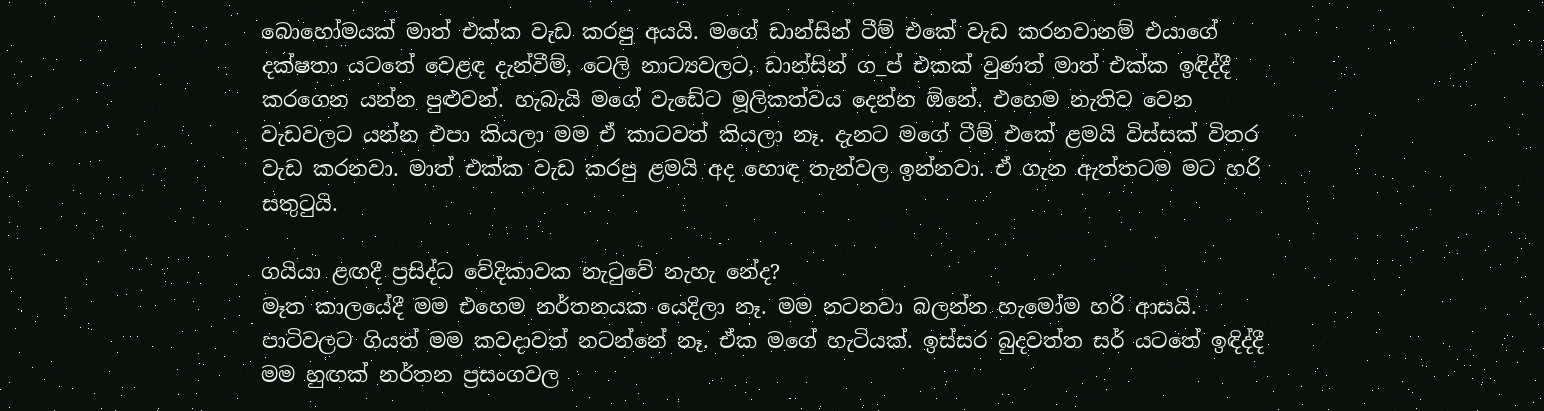බොහෝමයක් මාත් එක්ක වැඩ කරපු අයයි. මගේ ඩාන්සින් ටීම් එකේ වැඩ කරනවානම් එයාගේ දක්ෂතා යටතේ වෙළඳ දැන්වීම්, ටෙලි නාට්‍යවලට, ඩාන්සින් ග_ප් එකක් වුණත් මාත් එක්ක ඉඳිද්දී කරගෙන යන්න පුළුවන්. හැබැයි මගේ වැඩේට මූලිකත්වය දෙන්න ඕනේ. එහෙම නැතිව වෙන වැඩවලට යන්න එපා කියලා මම ඒ කාටවත් කියලා නෑ. දැනට මගේ ටීම් එකේ ළමයි විස්සක් විතර වැඩ කරනවා. මාත් එක්ක වැඩ කරපු ළමයි අද හොඳ තැන්වල ඉන්නවා. ඒ ගැන ඇත්තටම මට හරි සතුටුයි.

ගයියා ළඟදී ප්‍රසිද්ධ වේදිකාවක නැටුවේ නැහැ නේද?
මෑත කාලයේදී මම එහෙම නර්තනයක යෙදිලා නෑ. මම නටනවා බලන්න හැමෝම හරි ආසයි. පාටිවලට ගියත් මම කවදාවත් නටන්නේ නෑ. ඒක මගේ හැටියක්. ඉස්සර බුදවත්ත සර් යටතේ ඉඳිද්දී මම හුඟක් නර්තන ප්‍රසංගවල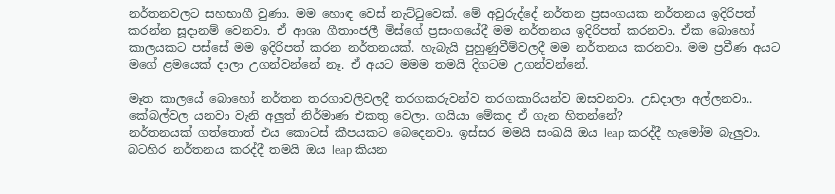නර්තනවලට සහභාගී වුණා. මම හොඳ වෙස් නැට්ටුවෙක්. මේ අවුරුද්දේ නර්තන ප්‍රසංගයක නර්තනය ඉදිරිපත් කරන්න සූදානම් වෙනවා. ඒ ආශා ගීතාංජලී මිස්ගේ ප්‍රසංගයේදී මම නර්තනය ඉදිරිපත් කරනවා. ඒක බොහෝ කාලයකට පස්සේ මම ඉදිරිපත් කරන නර්තනයක්. හැබැයි පුහුණුවීම්වලදී මම නර්තනය කරනවා. මම ප්‍රවීණ අයට මගේ ළමයෙක් දාලා උගන්වන්නේ නෑ. ඒ අයට මමම තමයි දිගටම උගන්වන්නේ.

මෑත කාලයේ බොහෝ නර්තන තරගාවලිවලදී තරගකරුවන්ව තරගකාරියන්ව ඔසවනවා. උඩදාලා අල්ලනවා.. කේබල්වල යනවා වැනි අලුත් නිර්මාණ එකතු වෙලා. ගයියා මේකද ඒ ගැන හිතන්නේ?
නර්තනයක් ගත්තොත් එය කොටස් කීපයකට බෙදෙනවා. ඉස්සර මමයි සංඛයි ඔය leap කරද්දී හැමෝම බැලුවා. බටහිර නර්තනය කරද්දී තමයි ඔය leap කියන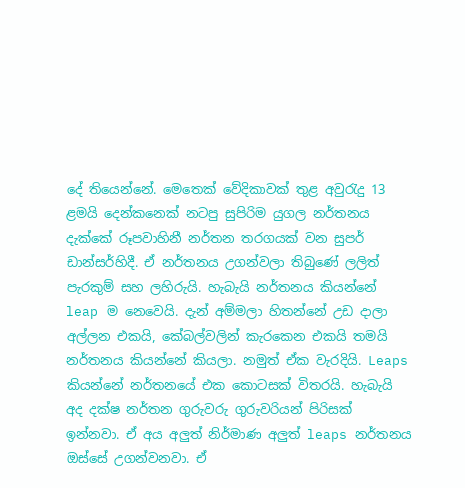දේ තියෙන්නේ. මෙතෙක් වේදිකාවක් තුළ අවුරැදු 13 ළමයි දෙන්කනෙක් නටපු සුපිරිම යුගල නර්තනය දැක්කේ රූපවාහිනී නර්තන තරගයක් වන සුපර් ඩාන්සර්හිදී. ඒ නර්තනය උගන්වලා තිබුණේ ලලිත් පැරකුම් සහ ලහිරුයි. හැබැයි නර්තනය කියන්නේ leap ම නෙවෙයි. දැන් අම්මලා හිතන්නේ උඩ දාලා අල්ලන එකයි, කේබල්වලින් කැරකෙන එකයි තමයි නර්තනය කියන්නේ කියලා. නමුත් ඒක වැරදියි. Leaps කියන්නේ නර්තනයේ එක කොටසක් විතරයි. හැබැයි අද දක්ෂ නර්තන ගුරුවරු ගුරුවරියන් පිරිසක් ඉන්නවා. ඒ අය අලුත් නිර්මාණ අලුත් leaps නර්තනය ඔස්සේ උගන්වනවා. ඒ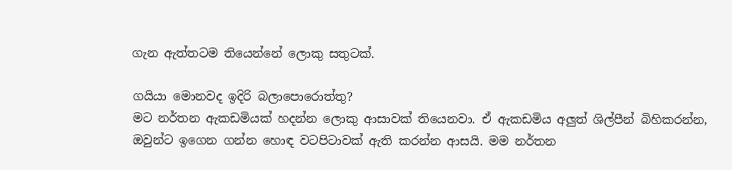ගැන ඇත්තටම තියෙන්නේ ලොකු සතුටක්.

ගයියා මොනවද ඉදිරි බලාපොරොත්තු?
මට නර්තන ඇකඩමියක් හදන්න ලොකු ආසාවක් තියෙනවා. ඒ ඇකඩමිය අලුත් ශිල්පීන් බිහිකරන්න, ඔවුන්ට ඉගෙන ගන්න හොඳ වටපිටාවක් ඇති කරන්න ආසයි. මම නර්තන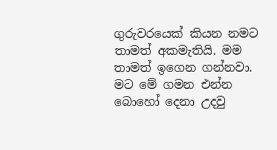ගුරුවරයෙක් කියන නමට තාමත් අකමැතියි. මම තාමත් ඉගෙන ගන්නවා. මට මේ ගමන එන්න බොහෝ දෙනා උදවු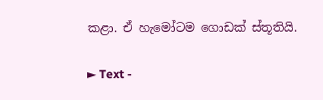කළා. ඒ හැමෝටම ගොඩක් ස්තූතියි.

► Text -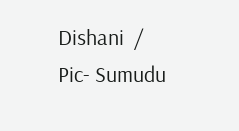Dishani  /   Pic- Sumudu